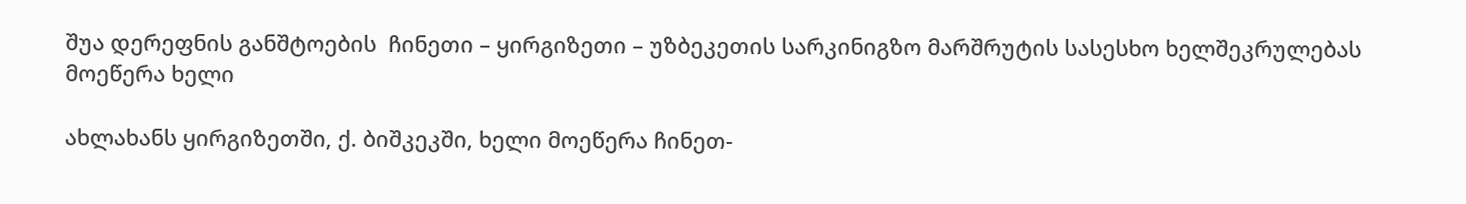შუა დერეფნის განშტოების  ჩინეთი – ყირგიზეთი – უზბეკეთის სარკინიგზო მარშრუტის სასესხო ხელშეკრულებას მოეწერა ხელი

ახლახანს ყირგიზეთში, ქ. ბიშკეკში, ხელი მოეწერა ჩინეთ-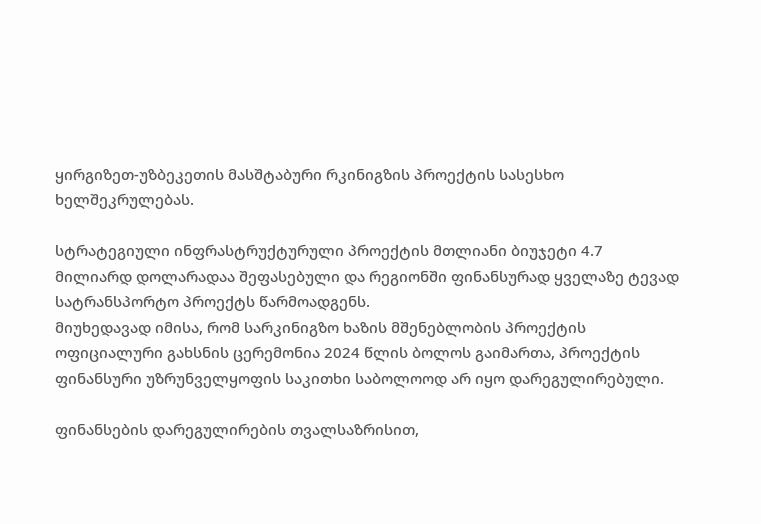ყირგიზეთ-უზბეკეთის მასშტაბური რკინიგზის პროექტის სასესხო ხელშეკრულებას.

სტრატეგიული ინფრასტრუქტურული პროექტის მთლიანი ბიუჯეტი 4.7 მილიარდ დოლარადაა შეფასებული და რეგიონში ფინანსურად ყველაზე ტევად სატრანსპორტო პროექტს წარმოადგენს.
მიუხედავად იმისა, რომ სარკინიგზო ხაზის მშენებლობის პროექტის ოფიციალური გახსნის ცერემონია 2024 წლის ბოლოს გაიმართა, პროექტის ფინანსური უზრუნველყოფის საკითხი საბოლოოდ არ იყო დარეგულირებული.

ფინანსების დარეგულირების თვალსაზრისით,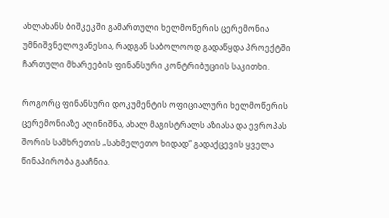ახლახანს ბიშკეკში გამართული ხელმოწერის ცერემონია უმნიშვნელოვანესია, რადგან საბოლოოდ გადაწყდა პროექტში ჩართული მხარეების ფინანსური კონტრიბუციის საკითხი.

როგორც ფინანსური დოკუმენტის ოფიციალური ხელმოწერის ცერემონიაზე აღინიშნა, ახალ მაგისტრალს აზიასა და ევროპას შორის სამხრეთის „სახმელეთო ხიდად“ გადაქცევის ყველა წინაპირობა გააჩნია.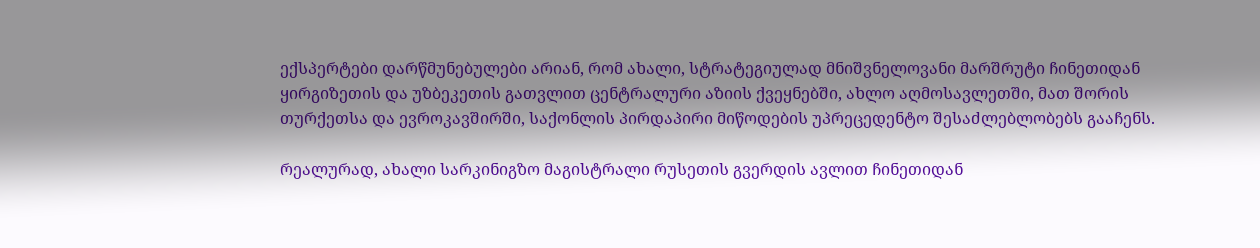ექსპერტები დარწმუნებულები არიან, რომ ახალი, სტრატეგიულად მნიშვნელოვანი მარშრუტი ჩინეთიდან ყირგიზეთის და უზბეკეთის გათვლით ცენტრალური აზიის ქვეყნებში, ახლო აღმოსავლეთში, მათ შორის თურქეთსა და ევროკავშირში, საქონლის პირდაპირი მიწოდების უპრეცედენტო შესაძლებლობებს გააჩენს.

რეალურად, ახალი სარკინიგზო მაგისტრალი რუსეთის გვერდის ავლით ჩინეთიდან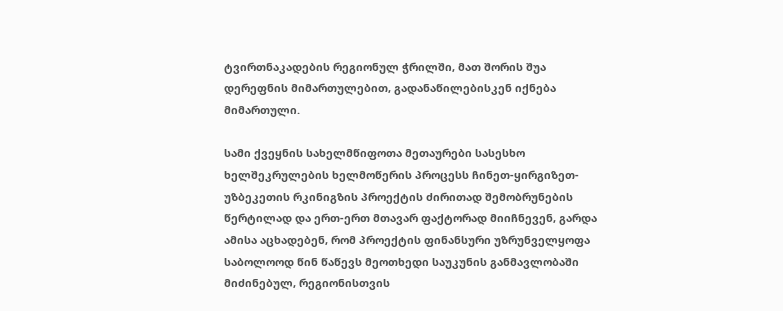ტვირთნაკადების რეგიონულ ჭრილში, მათ შორის შუა დერეფნის მიმართულებით, გადანაწილებისკენ იქნება მიმართული.

სამი ქვეყნის სახელმწიფოთა მეთაურები სასესხო ხელშეკრულების ხელმოწერის პროცესს ჩინეთ-ყირგიზეთ-უზბეკეთის რკინიგზის პროექტის ძირითად შემობრუნების წერტილად და ერთ-ერთ მთავარ ფაქტორად მიიჩნევენ, გარდა ამისა აცხადებენ, რომ პროექტის ფინანსური უზრუნველყოფა საბოლოოდ წინ წაწევს მეოთხედი საუკუნის განმავლობაში მიძინებულ, რეგიონისთვის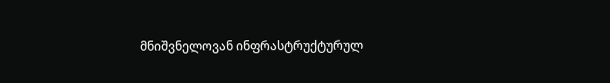მნიშვნელოვან ინფრასტრუქტურულ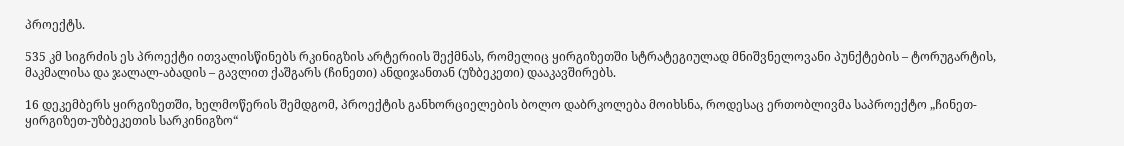პროექტს.

535 კმ სიგრძის ეს პროექტი ითვალისწინებს რკინიგზის არტერიის შექმნას, რომელიც ყირგიზეთში სტრატეგიულად მნიშვნელოვანი პუნქტების – ტორუგარტის, მაკმალისა და ჯალალ-აბადის – გავლით ქაშგარს (ჩინეთი) ანდიჯანთან (უზბეკეთი) დააკავშირებს.

16 დეკემბერს ყირგიზეთში, ხელმოწერის შემდგომ, პროექტის განხორციელების ბოლო დაბრკოლება მოიხსნა, როდესაც ერთობლივმა საპროექტო „ჩინეთ-ყირგიზეთ-უზბეკეთის სარკინიგზო“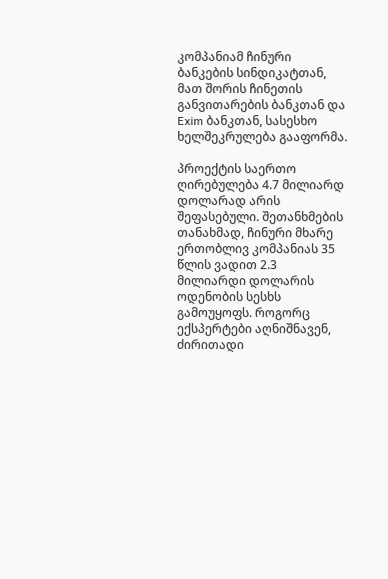კომპანიამ ჩინური ბანკების სინდიკატთან, მათ შორის ჩინეთის განვითარების ბანკთან და Exim ბანკთან, სასესხო ხელშეკრულება გააფორმა.

პროექტის საერთო ღირებულება 4.7 მილიარდ დოლარად არის შეფასებული. შეთანხმების თანახმად, ჩინური მხარე ერთობლივ კომპანიას 35 წლის ვადით 2.3 მილიარდი დოლარის ოდენობის სესხს გამოუყოფს. როგორც ექსპერტები აღნიშნავენ, ძირითადი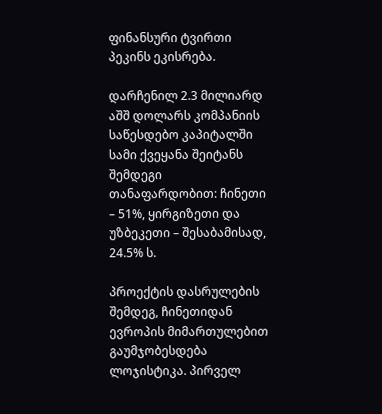ფინანსური ტვირთი პეკინს ეკისრება.

დარჩენილ 2.3 მილიარდ აშშ დოლარს კომპანიის საწესდებო კაპიტალში სამი ქვეყანა შეიტანს შემდეგი თანაფარდობით: ჩინეთი – 51%, ყირგიზეთი და უზბეკეთი – შესაბამისად, 24.5% ს.

პროექტის დასრულების შემდეგ, ჩინეთიდან ევროპის მიმართულებით გაუმჯობესდება ლოჯისტიკა. პირველ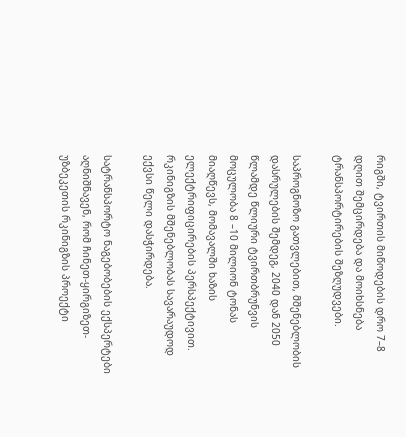რიგში, ტვირთის მიწოდების დრო 7–8 დღით შემცირდება და მოიხსნება ტრანსპორტირების შეზღუდვები.

საპროგნოზო გათვლებით, მშენებლობის დასრულების შემდეგ, 2040 დან 2050 წლამდე წლიური ტვირთბრუნვის მოცულობა 8 –10 მილიონ ტონას მიაღწევს, მომავალში ხაზის ელექტრიფიცირების პერსპექტივით. რკინიგზის მშენებლობას სავარაუდოდ ექვსი წელი დასჭირდება.

სატრანსპორტო ნაგებობების ექსპერტები აღნიშნავენ, რომ ჩინეთ-ყირგიზეთ-უზბეკეთის რკინიგზის პროექტი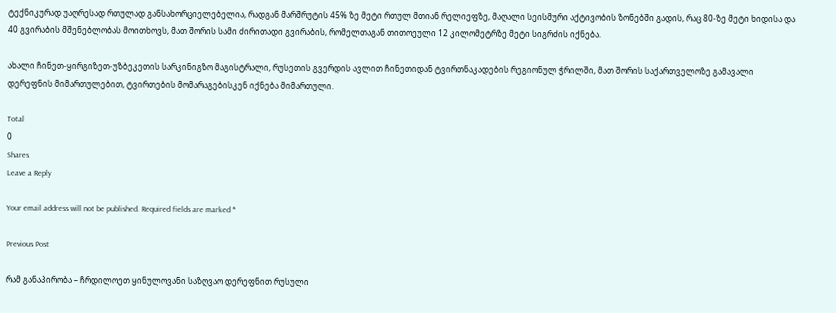ტექნიკურად უაღრესად რთულად განსახორციელებელია, რადგან მარშრუტის 45% ზე მეტი რთულ მთიან რელიეფზე, მაღალი სეისმური აქტივობის ზონებში გადის, რაც 80-ზე მეტი ხიდისა და 40 გვირაბის მშენებლობას მოითხოვს, მათ შორის სამი ძირითადი გვირაბის, რომელთაგან თითოეული 12 კილომეტრზე მეტი სიგრძის იქნება.

ახალი ჩინეთ-ყირგიზეთ-უზბეკეთის სარკინიგზო მაგისტრალი, რუსეთის გვერდის ავლით ჩინეთიდან ტვირთნაკადების რეგიონულ ჭრილში, მათ შორის საქართველოზე გამავალი დერეფნის მიმართულებით, ტვირთების მომარაგებისკენ იქნება მიმართული.

Total
0
Shares
Leave a Reply

Your email address will not be published. Required fields are marked *

Previous Post

რამ განაპირობა – ჩრდილოეთ ყინულოვანი საზღვაო დერეფნით რუსული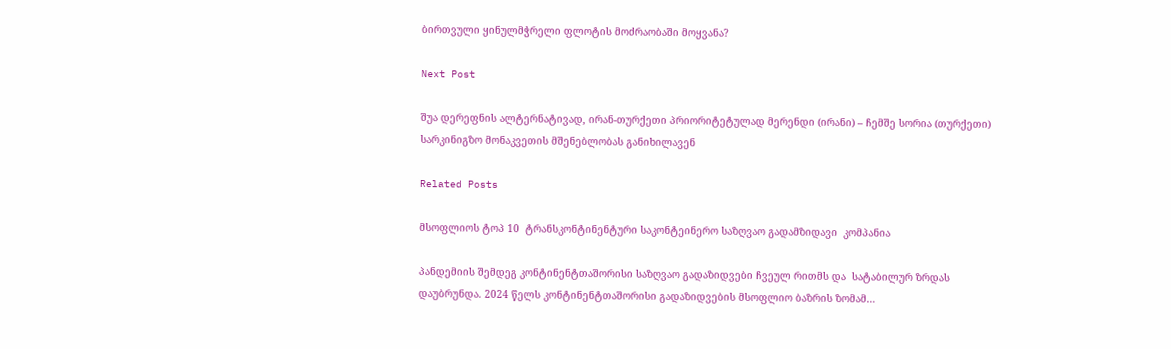ბირთვული ყინულმჭრელი ფლოტის მოძრაობაში მოყვანა?

Next Post

შუა დერეფნის ალტერნატივად, ირან-თურქეთი პრიორიტეტულად მერენდი (ირანი) – ჩემშე სორია (თურქეთი) სარკინიგზო მონაკვეთის მშენებლობას განიხილავენ

Related Posts

მსოფლიოს ტოპ 10  ტრანსკონტინენტური საკონტეინერო საზღვაო გადამზიდავი  კომპანია

პანდემიის შემდეგ კონტინენტთაშორისი საზღვაო გადაზიდვები ჩვეულ რითმს და  სატაბილურ ზრდას დაუბრუნდა. 2024 წელს კონტინენტთაშორისი გადაზიდვების მსოფლიო ბაზრის ზომამ…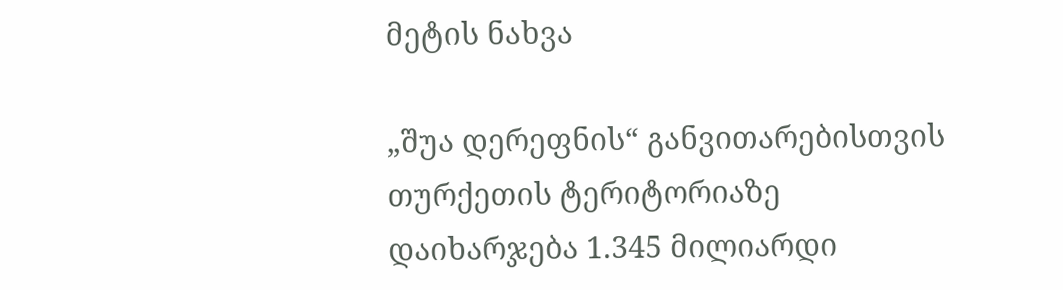მეტის ნახვა

„შუა დერეფნის“ განვითარებისთვის თურქეთის ტერიტორიაზე დაიხარჯება 1.345 მილიარდი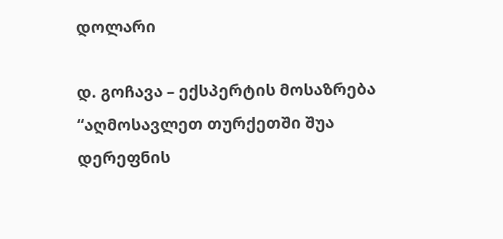დოლარი

დ. გოჩავა – ექსპერტის მოსაზრება “აღმოსავლეთ თურქეთში შუა დერეფნის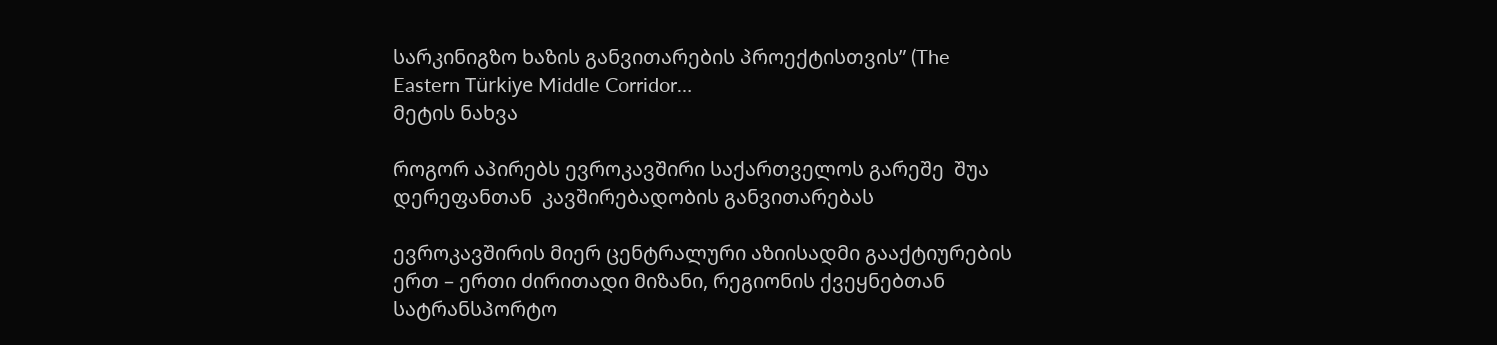სარკინიგზო ხაზის განვითარების პროექტისთვის” (The Eastern Türkiye Middle Corridor…
მეტის ნახვა

როგორ აპირებს ევროკავშირი საქართველოს გარეშე  შუა დერეფანთან  კავშირებადობის განვითარებას

ევროკავშირის მიერ ცენტრალური აზიისადმი გააქტიურების ერთ – ერთი ძირითადი მიზანი, რეგიონის ქვეყნებთან სატრანსპორტო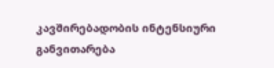კავშირებადობის ინტენსიური განვითარება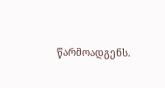წარმოადგენს.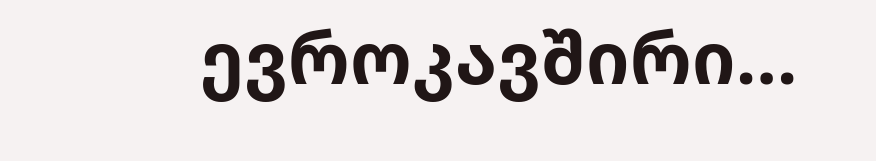ევროკავშირი…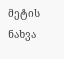მეტის ნახვა